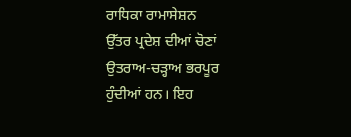ਰਾਧਿਕਾ ਰਾਮਾਸੇਸ਼ਨ
ਉੱਤਰ ਪ੍ਰਦੇਸ਼ ਦੀਆਂ ਚੋਣਾਂ ਉਤਰਾਅ-ਚੜ੍ਹਾਅ ਭਰਪੂਰ ਹੁੰਦੀਆਂ ਹਨ। ਇਹ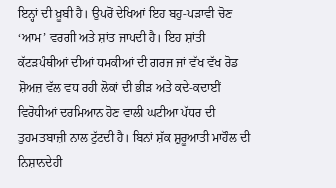ਇਨ੍ਹਾਂ ਦੀ ਖ਼ੂਬੀ ਹੈ। ਉਪਰੋਂ ਦੇਖਿਆਂ ਇਹ ਬਹੁ-ਪੜਾਵੀ ਚੋਣ ‘ਆਮ’ ਵਰਗੀ ਅਤੇ ਸ਼ਾਂਤ ਜਾਪਦੀ ਹੈ। ਇਹ ਸ਼ਾਂਤੀ ਕੱਟੜਪੰਥੀਆਂ ਦੀਆਂ ਧਮਕੀਆਂ ਦੀ ਗਰਜ ਜਾਂ ਵੱਖ ਵੱਖ ਰੋਡ ਸ਼ੋਅਜ਼ ਵੱਲ ਵਧ ਰਹੀ ਲੋਕਾਂ ਦੀ ਭੀੜ ਅਤੇ ਕਦੇ-ਕਦਾਈਂ ਵਿਰੋਧੀਆਂ ਦਰਮਿਆਨ ਹੋਣ ਵਾਲੀ ਘਟੀਆ ਪੱਧਰ ਦੀ ਤੁਹਮਤਬਾਜ਼ੀ ਨਾਲ ਟੁੱਟਦੀ ਹੈ। ਬਿਨਾਂ ਸ਼ੱਕ ਸ਼ੁਰੂਆਤੀ ਮਾਹੌਲ ਦੀ ਨਿਸ਼ਾਨਦੇਹੀ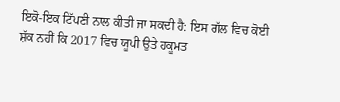ਇਕੋ-ਇਕ ਟਿੱਪਣੀ ਨਾਲ ਕੀਤੀ ਜਾ ਸਕਦੀ ਹੈ: ਇਸ ਗੱਲ ਵਿਚ ਕੋਈ ਸ਼ੱਕ ਨਹੀਂ ਕਿ 2017 ਵਿਚ ਯੂਪੀ ਉਤੇ ਹਕੂਮਤ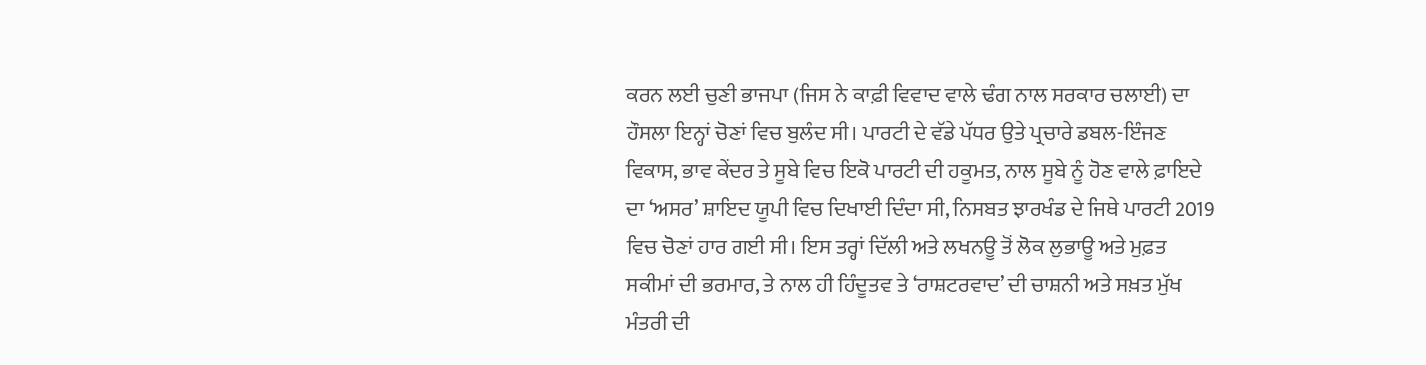ਕਰਨ ਲਈ ਚੁਣੀ ਭਾਜਪਾ (ਜਿਸ ਨੇ ਕਾਫ਼ੀ ਵਿਵਾਦ ਵਾਲੇ ਢੰਗ ਨਾਲ ਸਰਕਾਰ ਚਲਾਈ) ਦਾ ਹੌਸਲਾ ਇਨ੍ਹਾਂ ਚੋਣਾਂ ਵਿਚ ਬੁਲੰਦ ਸੀ। ਪਾਰਟੀ ਦੇ ਵੱਡੇ ਪੱਧਰ ਉਤੇ ਪ੍ਰਚਾਰੇ ਡਬਲ-ਇੰਜਣ ਵਿਕਾਸ, ਭਾਵ ਕੇਂਦਰ ਤੇ ਸੂਬੇ ਵਿਚ ਇਕੋ ਪਾਰਟੀ ਦੀ ਹਕੂਮਤ, ਨਾਲ ਸੂਬੇ ਨੂੰ ਹੋਣ ਵਾਲੇ ਫ਼ਾਇਦੇ ਦਾ ‘ਅਸਰ’ ਸ਼ਾਇਦ ਯੂਪੀ ਵਿਚ ਦਿਖਾਈ ਦਿੰਦਾ ਸੀ, ਨਿਸਬਤ ਝਾਰਖੰਡ ਦੇ ਜਿਥੇ ਪਾਰਟੀ 2019 ਵਿਚ ਚੋਣਾਂ ਹਾਰ ਗਈ ਸੀ। ਇਸ ਤਰ੍ਹਾਂ ਦਿੱਲੀ ਅਤੇ ਲਖਨਊ ਤੋਂ ਲੋਕ ਲੁਭਾਊ ਅਤੇ ਮੁਫ਼ਤ ਸਕੀਮਾਂ ਦੀ ਭਰਮਾਰ, ਤੇ ਨਾਲ ਹੀ ਹਿੰਦੂਤਵ ਤੇ ‘ਰਾਸ਼ਟਰਵਾਦ’ ਦੀ ਚਾਸ਼ਨੀ ਅਤੇ ਸਖ਼ਤ ਮੁੱਖ ਮੰਤਰੀ ਦੀ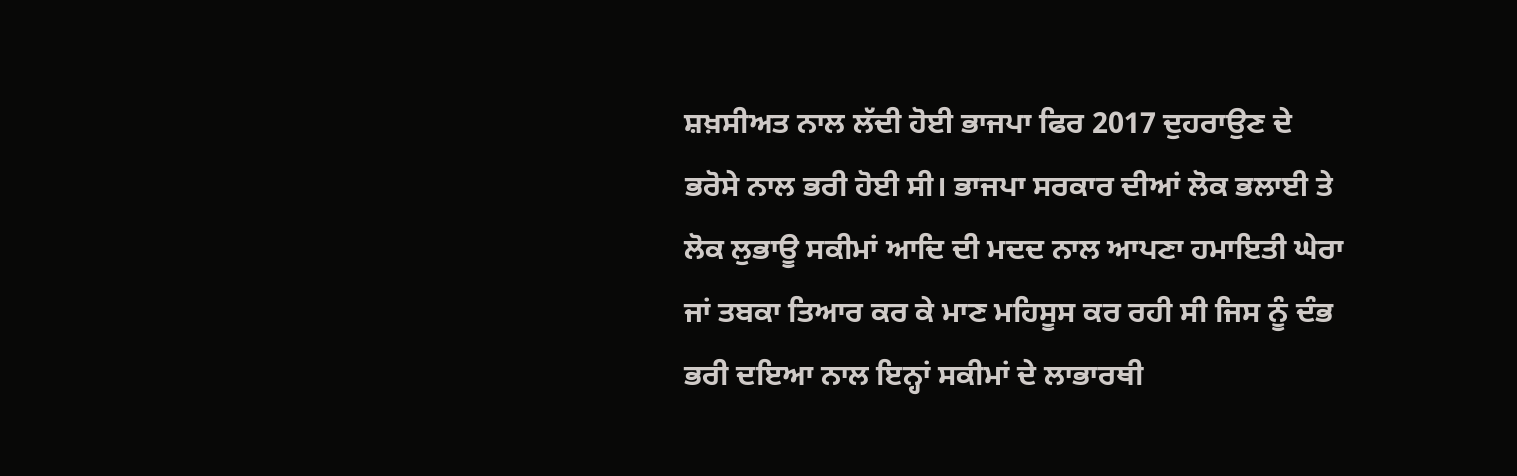ਸ਼ਖ਼ਸੀਅਤ ਨਾਲ ਲੱਦੀ ਹੋਈ ਭਾਜਪਾ ਫਿਰ 2017 ਦੁਹਰਾਉਣ ਦੇ ਭਰੋਸੇ ਨਾਲ ਭਰੀ ਹੋਈ ਸੀ। ਭਾਜਪਾ ਸਰਕਾਰ ਦੀਆਂ ਲੋਕ ਭਲਾਈ ਤੇ ਲੋਕ ਲੁਭਾਊ ਸਕੀਮਾਂ ਆਦਿ ਦੀ ਮਦਦ ਨਾਲ ਆਪਣਾ ਹਮਾਇਤੀ ਘੇਰਾ ਜਾਂ ਤਬਕਾ ਤਿਆਰ ਕਰ ਕੇ ਮਾਣ ਮਹਿਸੂਸ ਕਰ ਰਹੀ ਸੀ ਜਿਸ ਨੂੰ ਦੰਭ ਭਰੀ ਦਇਆ ਨਾਲ ਇਨ੍ਹਾਂ ਸਕੀਮਾਂ ਦੇ ਲਾਭਾਰਥੀ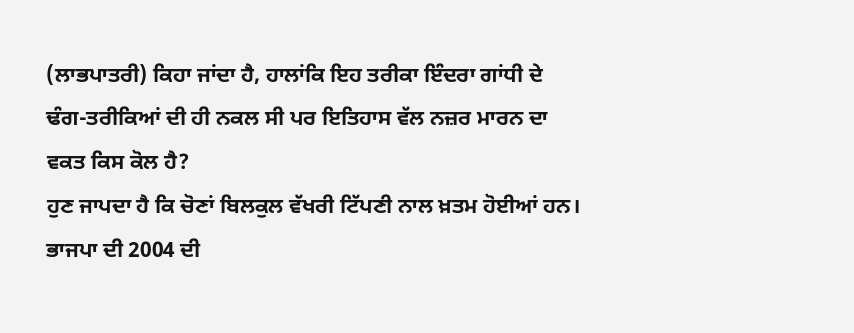(ਲਾਭਪਾਤਰੀ) ਕਿਹਾ ਜਾਂਦਾ ਹੈ, ਹਾਲਾਂਕਿ ਇਹ ਤਰੀਕਾ ਇੰਦਰਾ ਗਾਂਧੀ ਦੇ ਢੰਗ-ਤਰੀਕਿਆਂ ਦੀ ਹੀ ਨਕਲ ਸੀ ਪਰ ਇਤਿਹਾਸ ਵੱਲ ਨਜ਼ਰ ਮਾਰਨ ਦਾ ਵਕਤ ਕਿਸ ਕੋਲ ਹੈ?
ਹੁਣ ਜਾਪਦਾ ਹੈ ਕਿ ਚੋਣਾਂ ਬਿਲਕੁਲ ਵੱਖਰੀ ਟਿੱਪਣੀ ਨਾਲ ਖ਼ਤਮ ਹੋਈਆਂ ਹਨ। ਭਾਜਪਾ ਦੀ 2004 ਦੀ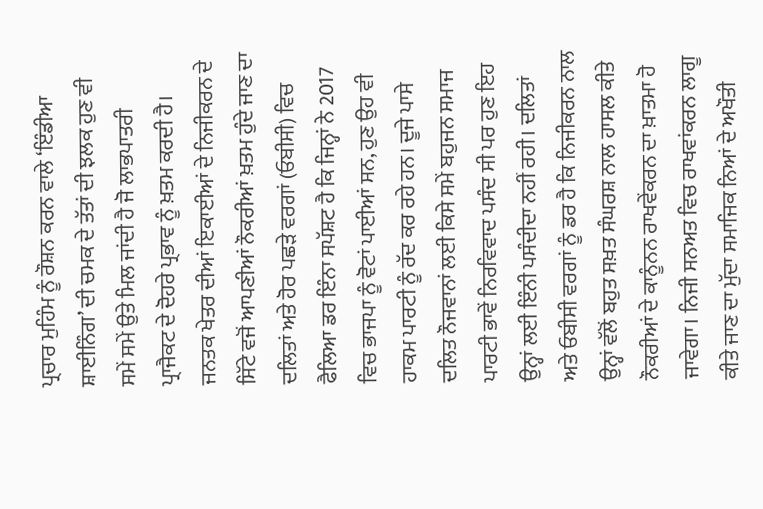ਪ੍ਰਚਾਰ ਮੁਹਿੰਮ ਨੂੰ ਰੌਸ਼ਨ ਕਰਨ ਵਾਲੇ ‘ਇੰਡੀਆ ਸ਼ਾਈਨਿੰਗ’ ਦੀ ਚਮਕ ਦੇ ਤੱਤਾਂ ਦੀ ਝਲਕ ਹੁਣ ਵੀ ਸਮੇਂ ਸਮੇਂ ਉਤੇ ਮਿਲ ਜਾਂਦੀ ਹੈ ਜੋ ਲਾਭਪਾਤਰੀ ਪ੍ਰਾਜੈਕਟ ਦੇ ਦੋਹਰੇ ਪ੍ਰਭਾਵ ਨੂੰ ਖ਼ਤਮ ਕਰਦੀ ਹੈ। ਜਨਤਕ ਖੇਤਰ ਦੀਆਂ ਇਕਾਈਆਂ ਦੇ ਨਿਜੀਕਰਨ ਦੇ ਸਿੱਟੇ ਵਜੋਂ ਆਪਣੀਆਂ ਨੌਕਰੀਆਂ ਖ਼ਤਮ ਹੁੰਦੇ ਜਾਣ ਦਾ ਦਲਿਤਾਂ ਅਤੇ ਹੋਰ ਪਛੜੇ ਵਰਗਾਂ (ਓਬੀਸੀ) ਵਿਚ ਫੈਲਿਆ ਡਰ ਇੰਨਾ ਸਪੱਸ਼ਟ ਹੈ ਕਿ ਜਿਨ੍ਹਾਂ ਨੇ 2017 ਵਿਚ ਭਾਜਪਾ ਨੂੰ ਵੋਟਾਂ ਪਾਈਆਂ ਸਨ, ਹੁਣ ਉਹ ਵੀ ਹਾਕਮ ਪਾਰਟੀ ਨੂੰ ਰੱਦ ਕਰ ਰਹੇ ਹਨ। ਦੂਜੇ ਪਾਸੇ ਦਲਿਤ ਨੌਜਵਾਨਾਂ ਲਈ ਕਿਸੇ ਸਮੇਂ ਬਹੁਜਨ ਸਮਾਜ ਪਾਰਟੀ ਭਾਵੇਂ ਨਿਰਵਿਵਾਦ ਪਸੰਦ ਸੀ ਪਰ ਹੁਣ ਇਹ ਉਨ੍ਹਾਂ ਲਈ ਇੰਨੀ ਪਸੰਦੀਦਾ ਨਹੀਂ ਰਹੀ। ਦਲਿਤਾਂ ਅਤੇ ਓਬੀਸੀ ਵਰਗਾਂ ਨੂੰ ਡਰ ਹੈ ਕਿ ਨਿਜੀਕਰਨ ਨਾਲ ਉਨ੍ਹਾਂ ਵੱਲੋਂ ਬਹੁਤ ਸਖ਼ਤ ਸੰਘਰਸ਼ ਨਾਲ ਹਾਸਲ ਕੀਤੇ ਨੌਕਰੀਆਂ ਦੇ ਕਾਨੂੰਨਨ ਰਾਖਵੇਂਕਰਨ ਦਾ ਖ਼ਾਤਮਾ ਹੋ ਜਾਵੇਗਾ। ਨਿਜੀ ਸਨਅਤ ਵਿਚ ਰਾਖਵਾਂਕਰਨ ਲਾਗੂ ਕੀਤੇ ਜਾਣ ਦਾ ਮੁੱਦਾ ਸਮਾਜਿਕ ਨਿਆਂ ਦੇ ਅਖੌਤੀ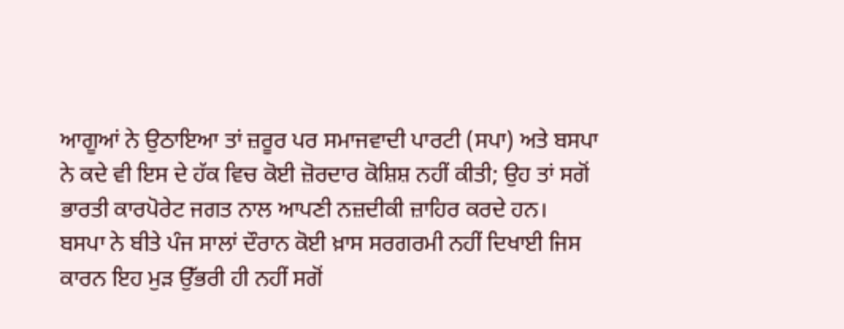ਆਗੂਆਂ ਨੇ ਉਠਾਇਆ ਤਾਂ ਜ਼ਰੂਰ ਪਰ ਸਮਾਜਵਾਦੀ ਪਾਰਟੀ (ਸਪਾ) ਅਤੇ ਬਸਪਾ ਨੇ ਕਦੇ ਵੀ ਇਸ ਦੇ ਹੱਕ ਵਿਚ ਕੋਈ ਜ਼ੋਰਦਾਰ ਕੋਸ਼ਿਸ਼ ਨਹੀਂ ਕੀਤੀ; ਉਹ ਤਾਂ ਸਗੋਂ ਭਾਰਤੀ ਕਾਰਪੋਰੇਟ ਜਗਤ ਨਾਲ ਆਪਣੀ ਨਜ਼ਦੀਕੀ ਜ਼ਾਹਿਰ ਕਰਦੇ ਹਨ।
ਬਸਪਾ ਨੇ ਬੀਤੇ ਪੰਜ ਸਾਲਾਂ ਦੌਰਾਨ ਕੋਈ ਖ਼ਾਸ ਸਰਗਰਮੀ ਨਹੀਂ ਦਿਖਾਈ ਜਿਸ ਕਾਰਨ ਇਹ ਮੁੜ ਉੱਭਰੀ ਹੀ ਨਹੀਂ ਸਗੋਂ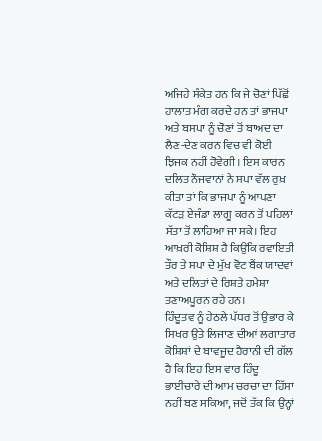ਅਜਿਹੇ ਸੰਕੇਤ ਹਨ ਕਿ ਜੇ ਚੋਣਾਂ ਪਿੱਛੋਂ ਹਾਲਾਤ ਮੰਗ ਕਰਦੇ ਹਨ ਤਾਂ ਭਾਜਪਾ ਅਤੇ ਬਸਪਾ ਨੂੰ ਚੋਣਾਂ ਤੋਂ ਬਾਅਦ ਦਾ ਲੈਣ-ਦੇਣ ਕਰਨ ਵਿਚ ਵੀ ਕੋਈ ਝਿਜਕ ਨਹੀਂ ਹੋਵੇਗੀ। ਇਸ ਕਾਰਨ ਦਲਿਤ ਨੌਜਵਾਨਾਂ ਨੇ ਸਪਾ ਵੱਲ ਰੁਖ਼ ਕੀਤਾ ਤਾਂ ਕਿ ਭਾਜਪਾ ਨੂੰ ਆਪਣਾ ਕੱਟੜ ਏਜੰਡਾ ਲਾਗੂ ਕਰਨ ਤੋਂ ਪਹਿਲਾਂ ਸੱਤਾ ਤੋਂ ਲਾਹਿਆ ਜਾ ਸਕੇ। ਇਹ ਆਖ਼ਰੀ ਕੋਸ਼ਿਸ਼ ਹੈ ਕਿਉਂਕਿ ਰਵਾਇਤੀ ਤੌਰ ਤੇ ਸਪਾ ਦੇ ਮੁੱਖ ਵੋਟ ਬੈਂਕ ਯਾਦਵਾਂ ਅਤੇ ਦਲਿਤਾਂ ਦੇ ਰਿਸ਼ਤੇ ਹਮੇਸ਼ਾ ਤਣਾਅਪੂਰਨ ਰਹੇ ਹਨ।
ਹਿੰਦੂਤਵ ਨੂੰ ਹੇਠਲੇ ਪੱਧਰ ਤੋਂ ਉਭਾਰ ਕੇ ਸਿਖਰ ਉਤੇ ਲਿਜਾਣ ਦੀਆਂ ਲਗਾਤਾਰ ਕੋਸ਼ਿਸ਼ਾਂ ਦੇ ਬਾਵਜੂਦ ਹੈਰਾਨੀ ਦੀ ਗੱਲ ਹੈ ਕਿ ਇਹ ਇਸ ਵਾਰ ਹਿੰਦੂ ਭਾਈਚਾਰੇ ਦੀ ਆਮ ਚਰਚਾ ਦਾ ਹਿੱਸਾ ਨਹੀਂ ਬਣ ਸਕਿਆ, ਜਦੋਂ ਤੱਕ ਕਿ ਉਨ੍ਹਾਂ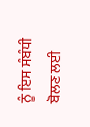ਨੂੰ ਇਸ ਸੰਬੰਧੀ ਬੋਲਣ ਲਈ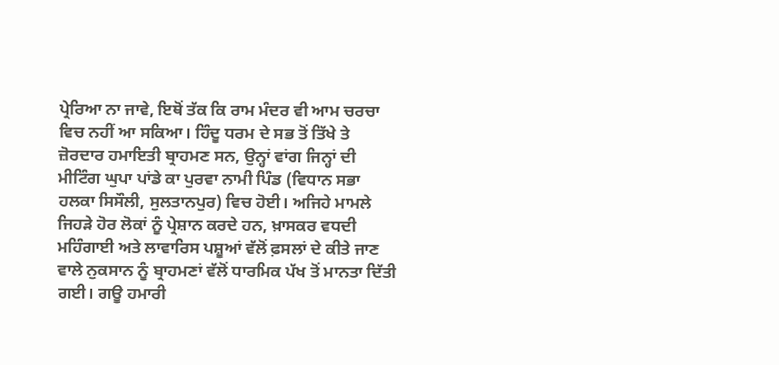ਪ੍ਰੇਰਿਆ ਨਾ ਜਾਵੇ, ਇਥੋਂ ਤੱਕ ਕਿ ਰਾਮ ਮੰਦਰ ਵੀ ਆਮ ਚਰਚਾ ਵਿਚ ਨਹੀਂ ਆ ਸਕਿਆ। ਹਿੰਦੂ ਧਰਮ ਦੇ ਸਭ ਤੋਂ ਤਿੱਖੇ ਤੇ ਜ਼ੋਰਦਾਰ ਹਮਾਇਤੀ ਬ੍ਰਾਹਮਣ ਸਨ, ਉਨ੍ਹਾਂ ਵਾਂਗ ਜਿਨ੍ਹਾਂ ਦੀ ਮੀਟਿੰਗ ਘੁਪਾ ਪਾਂਡੇ ਕਾ ਪੁਰਵਾ ਨਾਮੀ ਪਿੰਡ (ਵਿਧਾਨ ਸਭਾ ਹਲਕਾ ਸਿਸੌਲੀ, ਸੁਲਤਾਨਪੁਰ) ਵਿਚ ਹੋਈ। ਅਜਿਹੇ ਮਾਮਲੇ ਜਿਹੜੇ ਹੋਰ ਲੋਕਾਂ ਨੂੰ ਪ੍ਰੇਸ਼ਾਨ ਕਰਦੇ ਹਨ, ਖ਼ਾਸਕਰ ਵਧਦੀ ਮਹਿੰਗਾਈ ਅਤੇ ਲਾਵਾਰਿਸ ਪਸ਼ੂਆਂ ਵੱਲੋਂ ਫ਼ਸਲਾਂ ਦੇ ਕੀਤੇ ਜਾਣ ਵਾਲੇ ਨੁਕਸਾਨ ਨੂੰ ਬ੍ਰਾਹਮਣਾਂ ਵੱਲੋਂ ਧਾਰਮਿਕ ਪੱਖ ਤੋਂ ਮਾਨਤਾ ਦਿੱਤੀ ਗਈ। ਗਊ ਹਮਾਰੀ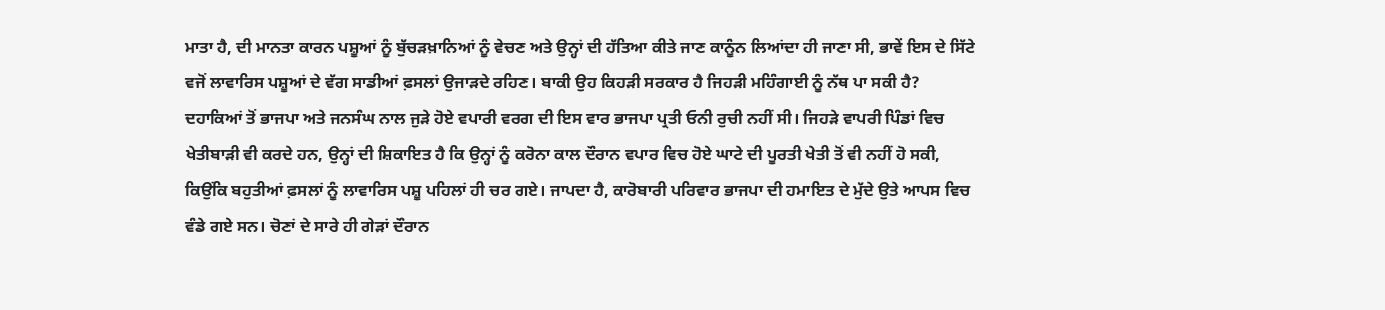ਮਾਤਾ ਹੈ, ਦੀ ਮਾਨਤਾ ਕਾਰਨ ਪਸ਼ੂਆਂ ਨੂੰ ਬੁੱਚੜਖ਼ਾਨਿਆਂ ਨੂੰ ਵੇਚਣ ਅਤੇ ਉਨ੍ਹਾਂ ਦੀ ਹੱਤਿਆ ਕੀਤੇ ਜਾਣ ਕਾਨੂੰਨ ਲਿਆਂਦਾ ਹੀ ਜਾਣਾ ਸੀ, ਭਾਵੇਂ ਇਸ ਦੇ ਸਿੱਟੇ ਵਜੋਂ ਲਾਵਾਰਿਸ ਪਸ਼ੂਆਂ ਦੇ ਵੱਗ ਸਾਡੀਆਂ ਫ਼ਸਲਾਂ ਉਜਾੜਦੇ ਰਹਿਣ। ਬਾਕੀ ਉਹ ਕਿਹੜੀ ਸਰਕਾਰ ਹੈ ਜਿਹੜੀ ਮਹਿੰਗਾਈ ਨੂੰ ਨੱਥ ਪਾ ਸਕੀ ਹੈ?
ਦਹਾਕਿਆਂ ਤੋਂ ਭਾਜਪਾ ਅਤੇ ਜਨਸੰਘ ਨਾਲ ਜੁੜੇ ਹੋਏ ਵਪਾਰੀ ਵਰਗ ਦੀ ਇਸ ਵਾਰ ਭਾਜਪਾ ਪ੍ਰਤੀ ਓਨੀ ਰੁਚੀ ਨਹੀਂ ਸੀ। ਜਿਹੜੇ ਵਾਪਰੀ ਪਿੰਡਾਂ ਵਿਚ ਖੇਤੀਬਾੜੀ ਵੀ ਕਰਦੇ ਹਨ, ਉਨ੍ਹਾਂ ਦੀ ਸ਼ਿਕਾਇਤ ਹੈ ਕਿ ਉਨ੍ਹਾਂ ਨੂੰ ਕਰੋਨਾ ਕਾਲ ਦੌਰਾਨ ਵਪਾਰ ਵਿਚ ਹੋਏ ਘਾਟੇ ਦੀ ਪੂਰਤੀ ਖੇਤੀ ਤੋਂ ਵੀ ਨਹੀਂ ਹੋ ਸਕੀ, ਕਿਉਂਕਿ ਬਹੁਤੀਆਂ ਫ਼ਸਲਾਂ ਨੂੰ ਲਾਵਾਰਿਸ ਪਸ਼ੂ ਪਹਿਲਾਂ ਹੀ ਚਰ ਗਏ। ਜਾਪਦਾ ਹੈ, ਕਾਰੋਬਾਰੀ ਪਰਿਵਾਰ ਭਾਜਪਾ ਦੀ ਹਮਾਇਤ ਦੇ ਮੁੱਦੇ ਉਤੇ ਆਪਸ ਵਿਚ ਵੰਡੇ ਗਏ ਸਨ। ਚੋਣਾਂ ਦੇ ਸਾਰੇ ਹੀ ਗੇੜਾਂ ਦੌਰਾਨ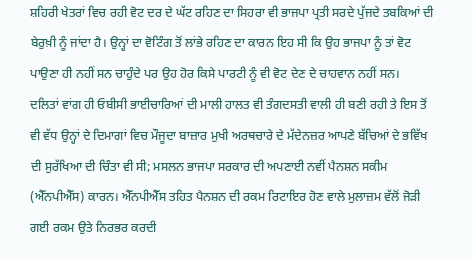ਸ਼ਹਿਰੀ ਖੇਤਰਾਂ ਵਿਚ ਰਹੀ ਵੋਟ ਦਰ ਦੇ ਘੱਟ ਰਹਿਣ ਦਾ ਸਿਹਰਾ ਵੀ ਭਾਜਪਾ ਪ੍ਰਤੀ ਸਰਦੇ ਪੁੱਜਦੇ ਤਬਕਿਆਂ ਦੀ ਬੇਰੁਖ਼ੀ ਨੂੰ ਜਾਂਦਾ ਹੈ। ਉਨ੍ਹਾਂ ਦਾ ਵੋਟਿੰਗ ਤੋਂ ਲਾਂਭੇ ਰਹਿਣ ਦਾ ਕਾਰਨ ਇਹ ਸੀ ਕਿ ਉਹ ਭਾਜਪਾ ਨੂੰ ਤਾਂ ਵੋਟ ਪਾਉਣਾ ਹੀ ਨਹੀਂ ਸਨ ਚਾਹੁੰਦੇ ਪਰ ਉਹ ਹੋਰ ਕਿਸੇ ਪਾਰਟੀ ਨੂੰ ਵੀ ਵੋਟ ਦੇਣ ਦੇ ਚਾਹਵਾਨ ਨਹੀਂ ਸਨ।
ਦਲਿਤਾਂ ਵਾਂਗ ਹੀ ਓਬੀਸੀ ਭਾਈਚਾਰਿਆਂ ਦੀ ਮਾਲੀ ਹਾਲਤ ਵੀ ਤੰਗਦਸਤੀ ਵਾਲੀ ਹੀ ਬਣੀ ਰਹੀ ਤੇ ਇਸ ਤੋਂ ਵੀ ਵੱਧ ਉਨ੍ਹਾਂ ਦੇ ਦਿਮਾਗਾਂ ਵਿਚ ਮੌਜੂਦਾ ਬਾਜ਼ਾਰ ਮੁਖੀ ਅਰਥਚਾਰੇ ਦੇ ਮੱਦੇਨਜ਼ਰ ਆਪਣੇ ਬੱਚਿਆਂ ਦੇ ਭਵਿੱਖ ਦੀ ਸੁਰੱਖਿਆ ਦੀ ਚਿੰਤਾ ਵੀ ਸੀ; ਮਸਲਨ ਭਾਜਪਾ ਸਰਕਾਰ ਦੀ ਅਪਣਾਈ ਨਵੀਂ ਪੈਨਸ਼ਨ ਸਕੀਮ (ਐੱਨਪੀਐੱਸ) ਕਾਰਨ। ਐੱਨਪੀਐੱਸ ਤਹਿਤ ਪੈਨਸ਼ਨ ਦੀ ਰਕਮ ਰਿਟਾਇਰ ਹੋਣ ਵਾਲੇ ਮੁਲਾਜ਼ਮ ਵੱਲੋਂ ਜੋੜੀ ਗਈ ਰਕਮ ਉਤੇ ਨਿਰਭਰ ਕਰਦੀ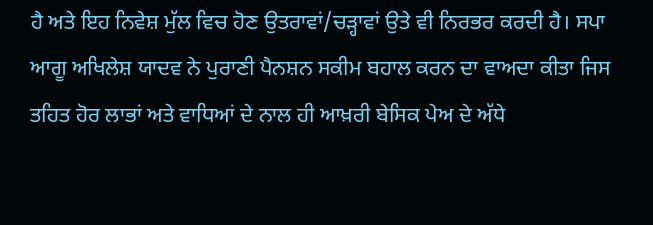ਹੈ ਅਤੇ ਇਹ ਨਿਵੇਸ਼ ਮੁੱਲ ਵਿਚ ਹੋਣ ਉਤਰਾਵਾਂ/ਚੜ੍ਹਾਵਾਂ ਉਤੇ ਵੀ ਨਿਰਭਰ ਕਰਦੀ ਹੈ। ਸਪਾ ਆਗੂ ਅਖਿਲੇਸ਼ ਯਾਦਵ ਨੇ ਪੁਰਾਣੀ ਪੈਨਸ਼ਨ ਸਕੀਮ ਬਹਾਲ ਕਰਨ ਦਾ ਵਾਅਦਾ ਕੀਤਾ ਜਿਸ ਤਹਿਤ ਹੋਰ ਲਾਭਾਂ ਅਤੇ ਵਾਧਿਆਂ ਦੇ ਨਾਲ ਹੀ ਆਖ਼ਰੀ ਬੇਸਿਕ ਪੇਅ ਦੇ ਅੱਧੇ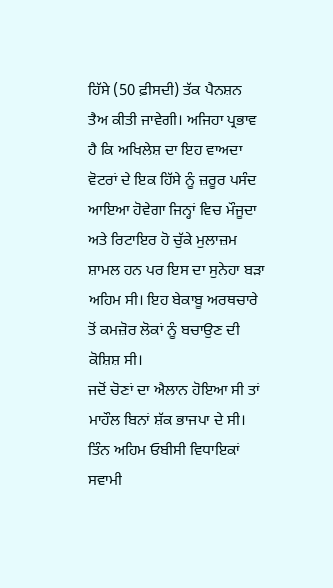ਹਿੱਸੇ (50 ਫ਼ੀਸਦੀ) ਤੱਕ ਪੈਨਸ਼ਨ ਤੈਅ ਕੀਤੀ ਜਾਵੇਗੀ। ਅਜਿਹਾ ਪ੍ਰਭਾਵ ਹੈ ਕਿ ਅਖਿਲੇਸ਼ ਦਾ ਇਹ ਵਾਅਦਾ ਵੋਟਰਾਂ ਦੇ ਇਕ ਹਿੱਸੇ ਨੂੰ ਜ਼ਰੂਰ ਪਸੰਦ ਆਇਆ ਹੋਵੇਗਾ ਜਿਨ੍ਹਾਂ ਵਿਚ ਮੌਜੂਦਾ ਅਤੇ ਰਿਟਾਇਰ ਹੋ ਚੁੱਕੇ ਮੁਲਾਜ਼ਮ ਸ਼ਾਮਲ ਹਨ ਪਰ ਇਸ ਦਾ ਸੁਨੇਹਾ ਬੜਾ ਅਹਿਮ ਸੀ। ਇਹ ਬੇਕਾਬੂ ਅਰਥਚਾਰੇ ਤੋਂ ਕਮਜ਼ੋਰ ਲੋਕਾਂ ਨੂੰ ਬਚਾਉਣ ਦੀ ਕੋਸ਼ਿਸ਼ ਸੀ।
ਜਦੋਂ ਚੋਣਾਂ ਦਾ ਐਲਾਨ ਹੋਇਆ ਸੀ ਤਾਂ ਮਾਹੌਲ ਬਿਨਾਂ ਸ਼ੱਕ ਭਾਜਪਾ ਦੇ ਸੀ। ਤਿੰਨ ਅਹਿਮ ਓਬੀਸੀ ਵਿਧਾਇਕਾਂ ਸਵਾਮੀ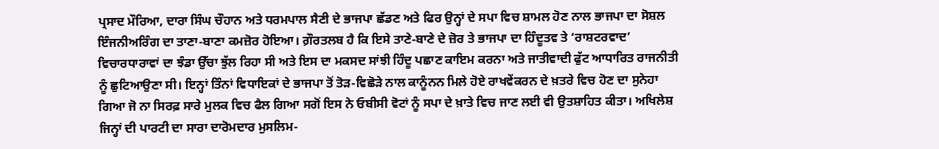ਪ੍ਰਸਾਦ ਮੌਰਿਆ, ਦਾਰਾ ਸਿੰਘ ਚੌਹਾਨ ਅਤੇ ਧਰਮਪਾਲ ਸੈਣੀ ਦੇ ਭਾਜਪਾ ਛੱਡਣ ਅਤੇ ਫਿਰ ਉਨ੍ਹਾਂ ਦੇ ਸਪਾ ਵਿਚ ਸ਼ਾਮਲ ਹੋਣ ਨਾਲ ਭਾਜਪਾ ਦਾ ਸੋਸ਼ਲ ਇੰਜਨੀਅਰਿੰਗ ਦਾ ਤਾਣਾ-ਬਾਣਾ ਕਮਜ਼ੋਰ ਹੋਇਆ। ਗ਼ੌਰਤਲਬ ਹੈ ਕਿ ਇਸੇ ਤਾਣੇ-ਬਾਣੇ ਦੇ ਜ਼ੋਰ ਤੇ ਭਾਜਪਾ ਦਾ ਹਿੰਦੂਤਵ ਤੇ ‘ਰਾਸ਼ਟਰਵਾਦ’ ਵਿਚਾਰਧਾਰਾਵਾਂ ਦਾ ਝੰਡਾ ਉੱਚਾ ਝੁੱਲ ਰਿਹਾ ਸੀ ਅਤੇ ਇਸ ਦਾ ਮਕਸਦ ਸਾਂਝੀ ਹਿੰਦੂ ਪਛਾਣ ਕਾਇਮ ਕਰਨਾ ਅਤੇ ਜਾਤੀਵਾਦੀ ਫੁੱਟ ਆਧਾਰਿਤ ਰਾਜਨੀਤੀ ਨੂੰ ਛੁਟਿਆਉਣਾ ਸੀ। ਇਨ੍ਹਾਂ ਤਿੰਨਾਂ ਵਿਧਾਇਕਾਂ ਦੇ ਭਾਜਪਾ ਤੋਂ ਤੋੜ-ਵਿਛੋੜੇ ਨਾਲ ਕਾਨੂੰਨਨ ਮਿਲੇ ਹੋਏ ਰਾਖਵੇਂਕਰਨ ਦੇ ਖ਼ਤਰੇ ਵਿਚ ਹੋਣ ਦਾ ਸੁਨੇਹਾ ਗਿਆ ਜੋ ਨਾ ਸਿਰਫ਼ ਸਾਰੇ ਮੁਲਕ ਵਿਚ ਫੈਲ ਗਿਆ ਸਗੋਂ ਇਸ ਨੇ ਓਬੀਸੀ ਵੋਟਾਂ ਨੂੰ ਸਪਾ ਦੇ ਖ਼ਾਤੇ ਵਿਚ ਜਾਣ ਲਈ ਵੀ ਉਤਸ਼ਾਹਿਤ ਕੀਤਾ। ਅਖਿਲੇਸ਼ ਜਿਨ੍ਹਾਂ ਦੀ ਪਾਰਟੀ ਦਾ ਸਾਰਾ ਦਾਰੋਮਦਾਰ ਮੁਸਲਿਮ-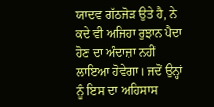ਯਾਦਵ ਗੱਠਜੋੜ ਉਤੇ ਹੈ, ਨੇ ਕਦੇ ਵੀ ਅਜਿਹਾ ਰੁਝਾਨ ਪੈਦਾ ਹੋਣ ਦਾ ਅੰਦਾਜ਼ਾ ਨਹੀਂ ਲਾਇਆ ਹੋਵੇਗਾ। ਜਦੋਂ ਉਨ੍ਹਾਂ ਨੂੰ ਇਸ ਦਾ ਅਹਿਸਾਸ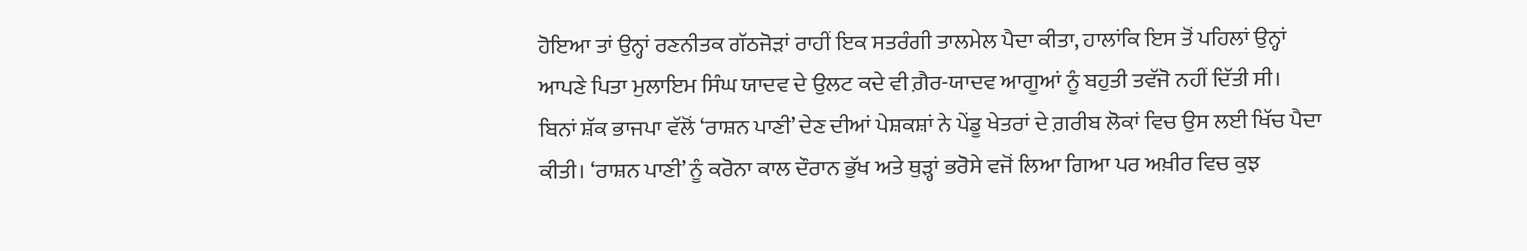ਹੋਇਆ ਤਾਂ ਉਨ੍ਹਾਂ ਰਣਨੀਤਕ ਗੱਠਜੋੜਾਂ ਰਾਹੀਂ ਇਕ ਸਤਰੰਗੀ ਤਾਲਮੇਲ ਪੈਦਾ ਕੀਤਾ, ਹਾਲਾਂਕਿ ਇਸ ਤੋਂ ਪਹਿਲਾਂ ਉਨ੍ਹਾਂ ਆਪਣੇ ਪਿਤਾ ਮੁਲਾਇਮ ਸਿੰਘ ਯਾਦਵ ਦੇ ਉਲਟ ਕਦੇ ਵੀ ਗ਼ੈਰ-ਯਾਦਵ ਆਗੂਆਂ ਨੂੰ ਬਹੁਤੀ ਤਵੱਜੋ ਨਹੀਂ ਦਿੱਤੀ ਸੀ।
ਬਿਨਾਂ ਸ਼ੱਕ ਭਾਜਪਾ ਵੱਲੋਂ ‘ਰਾਸ਼ਨ ਪਾਣੀ’ ਦੇਣ ਦੀਆਂ ਪੇਸ਼ਕਸ਼ਾਂ ਨੇ ਪੇਂਡੂ ਖੇਤਰਾਂ ਦੇ ਗ਼ਰੀਬ ਲੋਕਾਂ ਵਿਚ ਉਸ ਲਈ ਖਿੱਚ ਪੈਦਾ ਕੀਤੀ। ‘ਰਾਸ਼ਨ ਪਾਣੀ’ ਨੂੰ ਕਰੋਨਾ ਕਾਲ ਦੌਰਾਨ ਭੁੱਖ ਅਤੇ ਥੁੜ੍ਹਾਂ ਭਰੋਸੇ ਵਜੋਂ ਲਿਆ ਗਿਆ ਪਰ ਅਖ਼ੀਰ ਵਿਚ ਕੁਝ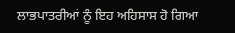ਲਾਭਪਾਤਰੀਆਂ ਨੂੰ ਇਹ ਅਹਿਸਾਸ ਹੋ ਗਿਆ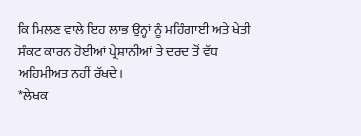ਕਿ ਮਿਲਣ ਵਾਲੇ ਇਹ ਲਾਭ ਉਨ੍ਹਾਂ ਨੂੰ ਮਹਿੰਗਾਈ ਅਤੇ ਖੇਤੀ ਸੰਕਟ ਕਾਰਨ ਹੋਈਆਂ ਪ੍ਰੇਸ਼ਾਨੀਆਂ ਤੇ ਦਰਦ ਤੋਂ ਵੱਧ ਅਹਿਮੀਅਤ ਨਹੀਂ ਰੱਖਦੇ।
*ਲੇਖਕ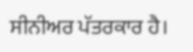ਸੀਨੀਅਰ ਪੱਤਰਕਾਰ ਹੈ।